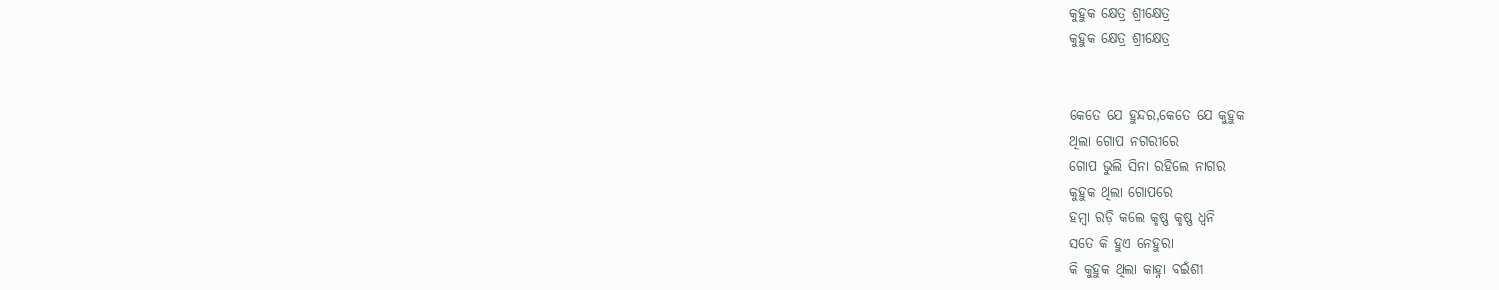କୁହୁକ କ୍ଷେତ୍ର ଶ୍ରୀକ୍ଷେତ୍ର
କୁହୁକ କ୍ଷେତ୍ର ଶ୍ରୀକ୍ଷେତ୍ର


କେତେ ଯେ ହୁନ୍ଦର,କେତେ ଯେ କୁହୁକ
ଥିଲା ଗୋପ ନଗରୀରେ
ଗୋପ ଭୁଲି ସିନା ରହିଲେ ନାଗର
କୁହୁକ ଥିଲା ଗୋପରେ
ହମ୍ୱା ରଡ଼ି କଲେ କୃଷ୍ଣ କୃଷ୍ଣ ଧ୍ଵନି
ସତେ କି ହୁଏ ନେହୁରା
କି କୁହୁକ ଥିଲା କାହ୍ନା ବଇଁଶୀ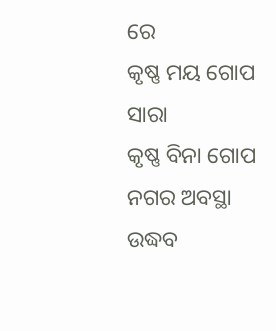ରେ
କୃଷ୍ଣ ମୟ ଗୋପ ସାରା
କୃଷ୍ଣ ବିନା ଗୋପ ନଗର ଅବସ୍ଥା
ଉଦ୍ଧବ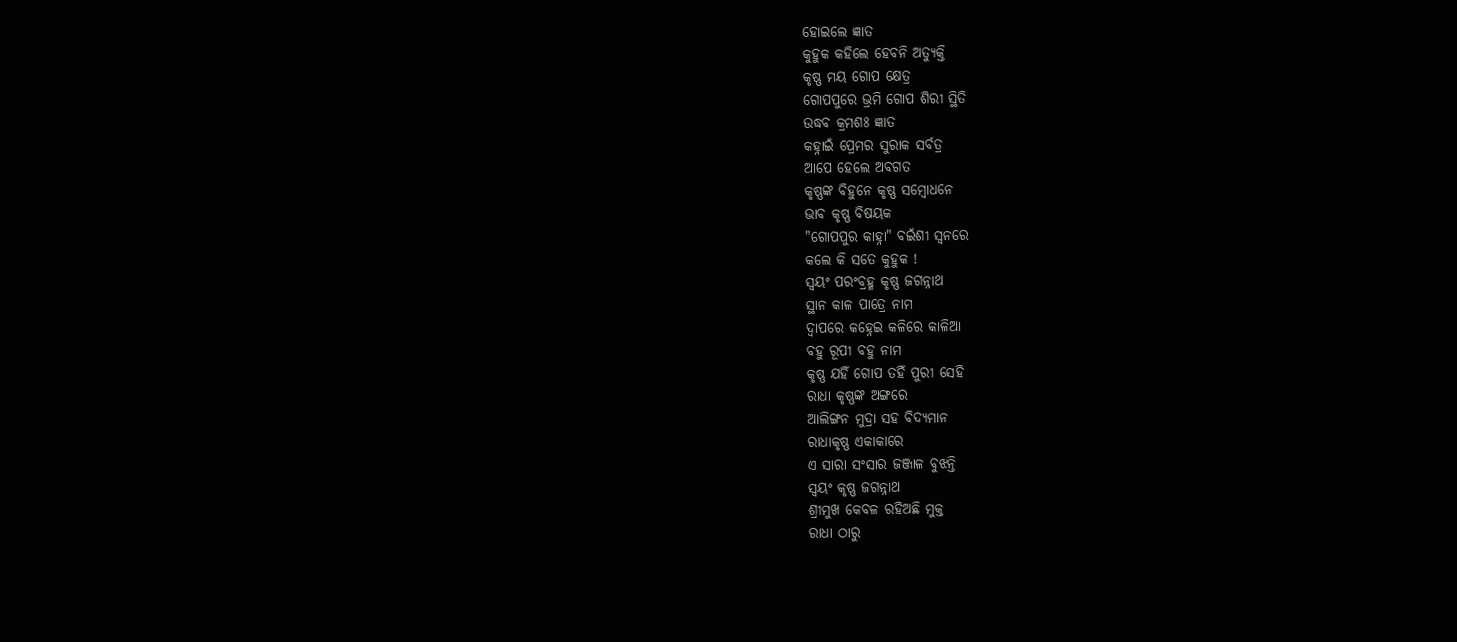ହୋଇଲେ ଜ୍ଞାତ
କୁହୁକ କହିଲେ ହେବନି ଅତ୍ୟୁକ୍ତି
କୃଷ୍ଣ ମୟ ଗୋପ କ୍ଷେତ୍ର
ଗୋପପୁରେ ଭ୍ରମି ଗୋପ ଶିରୀ ସ୍ଥିତି
ଉଦ୍ଧବ କ୍ରମଶଃ ଜ୍ଞାତ
କହ୍ନାଇଁ ପ୍ରେମର ସୁରାକ ସର୍ବତ୍ର
ଆପେ ହେଲେ ଅବଗତ
କୃଷ୍ଣଙ୍କ ବିହୁନେ କୃଷ୍ଣ ସମ୍ବୋଧନେ
ଭାବ କୃଷ୍ଣ ବିଷୟକ
"ଗୋପପୁର କାହ୍ନା" ବଇଁଶୀ ସ୍ୱନରେ
କଲେ କି ସତେ କୁହୁକ !
ସ୍ଵୟଂ ପରଂବ୍ରହ୍ମ କୃଷ୍ଣ ଜଗନ୍ନାଥ
ସ୍ଥାନ କାଳ ପାତ୍ରେ ନାମ
ଦ୍ଵାପରେ କହ୍ନେଇ କଳିରେ କାଳିଆ
ବହୁ ରୂପୀ ବହୁ ନାମ
କୃଷ୍ଣ ଯହିଁ ଗୋପ ତହିଁ ପୁରୀ ସେହି
ରାଧା କୃଷ୍ଣଙ୍କ ଅଙ୍ଗରେ
ଆଲିଙ୍ଗନ ମୁଦ୍ରା ସହ ବିଦ୍ୟମାନ
ରାଧାକୃଷ୍ଣ ଏକାକାରେ
ଏ ସାରା ସଂସାର ଜଞ୍ଜାଳ ବୁଝନ୍ତି
ସ୍ଵୟଂ କୃଷ୍ଣ ଜଗନ୍ନାଥ
ଶ୍ରୀମୁଖ କେବଳ ରହିଅଛି ମୁକ୍ତ
ରାଧା ଠାରୁ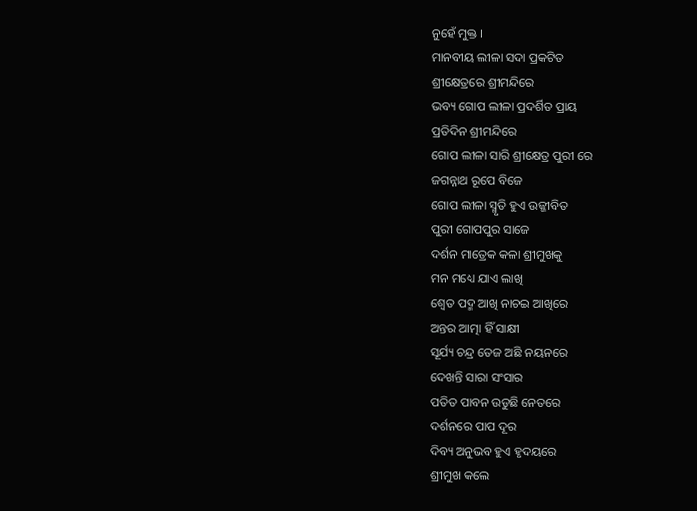ନୁହେଁ ମୁକ୍ତ ।
ମାନବୀୟ ଲୀଳା ସଦା ପ୍ରକଟିତ
ଶ୍ରୀକ୍ଷେତ୍ରରେ ଶ୍ରୀମନ୍ଦିରେ
ଭବ୍ୟ ଗୋପ ଲୀଳା ପ୍ରଦର୍ଶିତ ପ୍ରାୟ
ପ୍ରତିଦିନ ଶ୍ରୀମନ୍ଦିରେ
ଗୋପ ଲୀଳା ସାରି ଶ୍ରୀକ୍ଷେତ୍ର ପୁରୀ ରେ
ଜଗନ୍ନାଥ ରୂପେ ବିଜେ
ଗୋପ ଲୀଳା ସ୍ମୃତି ହୁଏ ଉଜ୍ଜୀବିତ
ପୁରୀ ଗୋପପୁର ସାଜେ
ଦର୍ଶନ ମାତ୍ରେକ କଳା ଶ୍ରୀମୁଖକୁ
ମନ ମଧ୍ୟେ ଯାଏ ଲାଖି
ଶ୍ଵେତ ପଦ୍ମ ଆଖି ନାଚଇ ଆଖିରେ
ଅନ୍ତର ଆତ୍ମା ହିଁ ସାକ୍ଷୀ
ସୂର୍ଯ୍ୟ ଚନ୍ଦ୍ର ତେଜ ଅଛି ନୟନରେ
ଦେଖନ୍ତି ସାରା ସଂସାର
ପତିତ ପାବନ ଉଡୁଛି ନେତରେ
ଦର୍ଶନରେ ପାପ ଦୂର
ଦିବ୍ୟ ଅନୁଭବ ହୁଏ ହୃଦୟରେ
ଶ୍ରୀମୁଖ କଲେ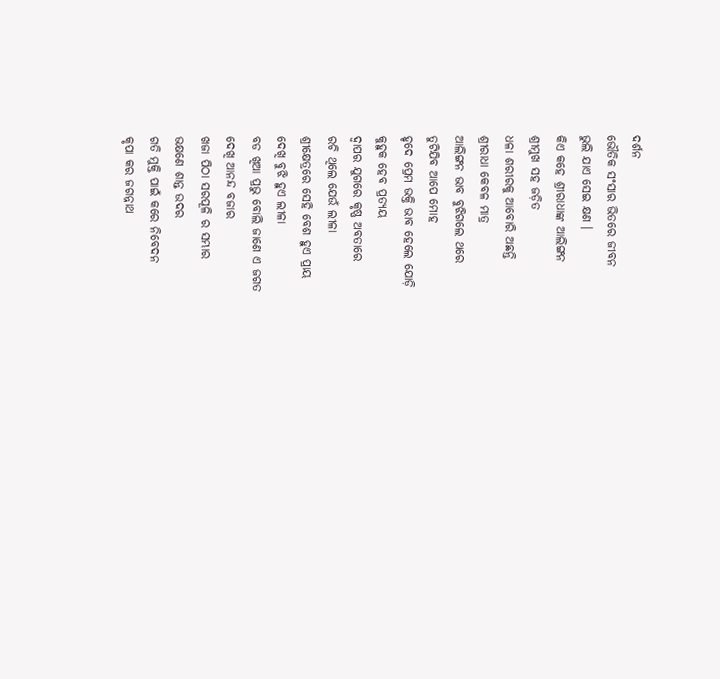ଦର୍ଶନ
ଭୌତିକ ସଂସାର ଭିତରେ ଜୀବନ
ଭୁଲି ଯାଏ ସେଇ କ୍ଷଣ ।
କିଏ କହେ ଶ୍ରୀରାଧାଙ୍କ ଆଲିଙ୍ଗନ
ଶ୍ରୀମୁଖ ସହ ଜଡ଼ିତ
ଧଳା ଶରୀରକୁ ଆବୋରି ଅଛନ୍ତି
ଶ୍ରୀରାଧା କେବଳ ମାତ୍ର
ଆଲିଙ୍ଗନ ଭାବ ବୁଝିଗଲେ ଥରେ
ତୁଟିଯିବ ଆପେ ମୋହ
ହୃଦେ ପ୍ରେମ ଭକ୍ତି ଭାବ ହେଲେ ଯୋଡ଼ି
କୁହୁକ ହେବ ପ୍ରତ୍ୟୟ
ଦ୍ଵାପର ଯୁଗରେ କୃଷ୍ଣ ଅବତାରେ
ରଚି ଥିଲେ ଯେଉଁ ଲୀଳା
ଶ୍ରୀକ୍ଷେତ୍ରରେ ସେହି ବେଶ ହୁଏ ପ୍ରାୟ
ଦେଖି ବୁଝି ହୁଏ ଲୀଳା
ବଡ ଖିଆ ପ୍ରଭୁ ବୋଲି ଜାଣେ ଏ ଜଗତ
ଦେଖି ଆନନ୍ଦ ବଜାର
ଖଜା ପିଠା ସରପୂଳି ର ସମ୍ଭାର
ଭକ୍ଷଣେ ଶାନ୍ତ ଉଦର
ଗତି ମୁକ୍ତି ପାଇଁ କରେ ନିବେଦନ
କୃପା କର ଜଗନ୍ନାଥ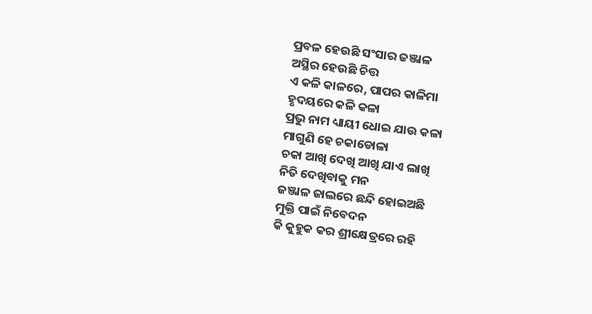ପ୍ରବଳ ହେଉଛି ସଂସାର ଜଞ୍ଜାଳ
ଅସ୍ଥିର ହେଉଛି ଚିତ୍ତ
ଏ କଳି କାଳରେ, ପାପର କାଳିମା
ହୃଦୟରେ କଳି କଳା
ପ୍ରଭୁ ନାମ ଧ୍ୟାୟୀ ଧୋଇ ଯାଉ କଳା
ମାଗୁଣି ହେ ଚକାଡୋଳା
ଚକା ଆଖି ଦେଖି ଆଖି ଯାଏ ଲାଖି
ନିତି ଦେଖିବାକୁ ମନ
ଜଞ୍ଜାଳ ଜାଲରେ ଛନ୍ଦି ହୋଇଅଛି
ମୁକ୍ତି ପାଇଁ ନିବେଦନ
କି କୁହୁକ କର ଶ୍ରୀକ୍ଷେତ୍ରରେ ରହି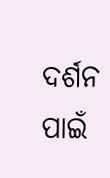ଦର୍ଶନ ପାଇଁ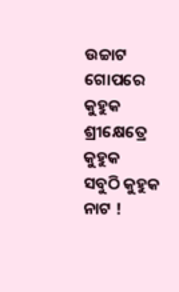ଉଚ୍ଚାଟ
ଗୋପରେ କୁହୁକ ଶ୍ରୀକ୍ଷେତ୍ରେ କୁହୁକ
ସବୁଠି କୁହୁକ ନାଟ !